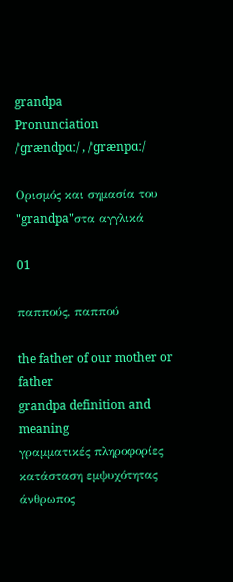grandpa
Pronunciation
/ˈɡrændpɑː/ , /ˈɡrænpɑː/

Ορισμός και σημασία του "grandpa"στα αγγλικά

01

παππούς, παππού

the father of our mother or father
grandpa definition and meaning
γραμματικές πληροφορίες
κατάσταση εμψυχότητας
άνθρωπος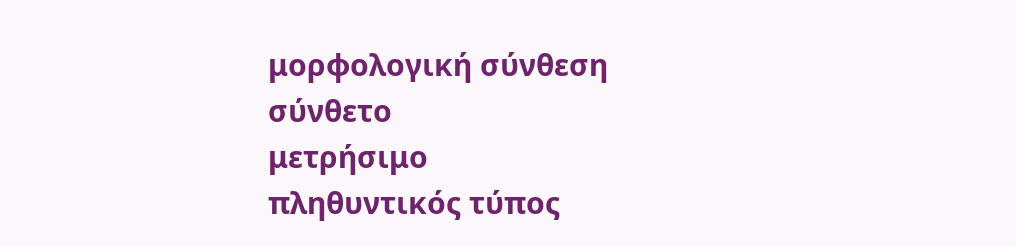μορφολογική σύνθεση
σύνθετο
μετρήσιμο
πληθυντικός τύπος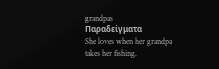grandpas
Παραδείγματα
She loves when her grandpa takes her fishing.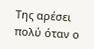Της αρέσει πολύ όταν ο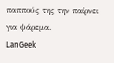παππούς της την παίρνει για ψάρεμα.
LanGeek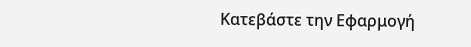Κατεβάστε την Εφαρμογή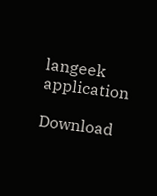langeek application

Download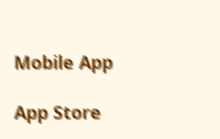Mobile App

App Store